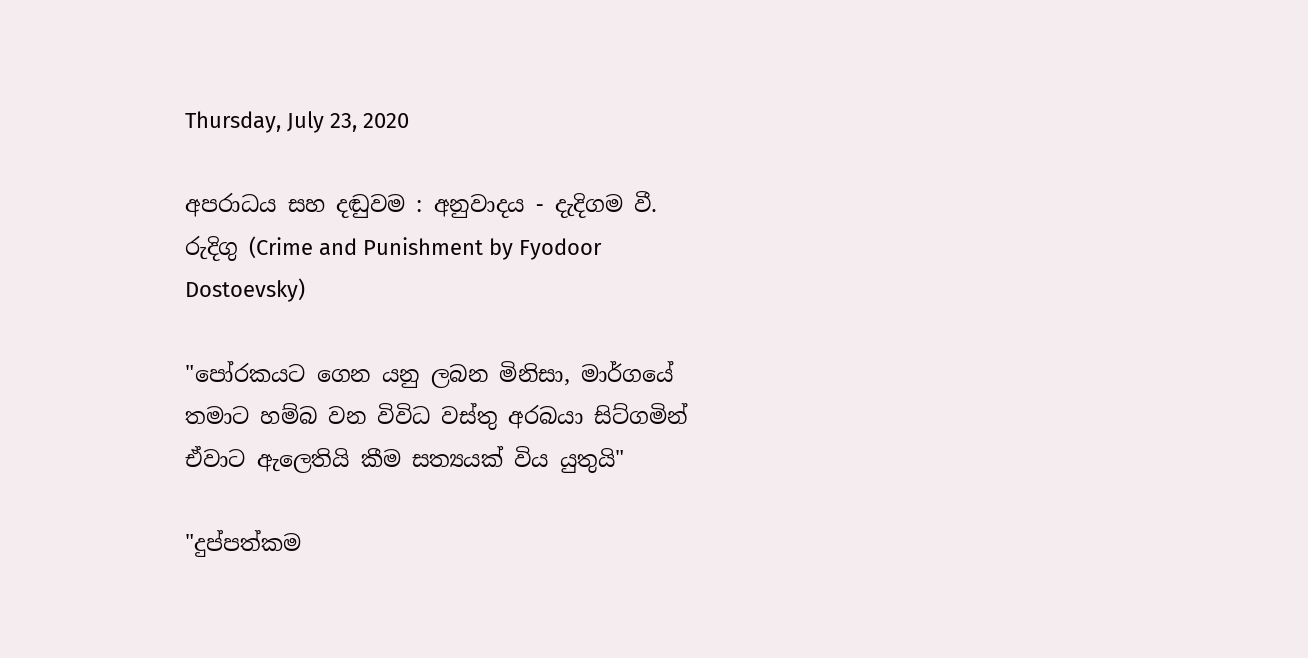Thursday, July 23, 2020

අපරාධය සහ දඬුවම : අනුවාදය - දැදිගම වී. රුදිගු (Crime and Punishment by Fyodoor Dostoevsky)

"පෝරකයට ගෙන යනු ලබන මිනිසා, මාර්ගයේ තමාට හම්බ වන විවිධ වස්තු අරබයා සිට්ගමින් ඒවාට ඇලෙතියි කීම සත්‍යයක් විය යුතුයි"

"දුප්පත්කම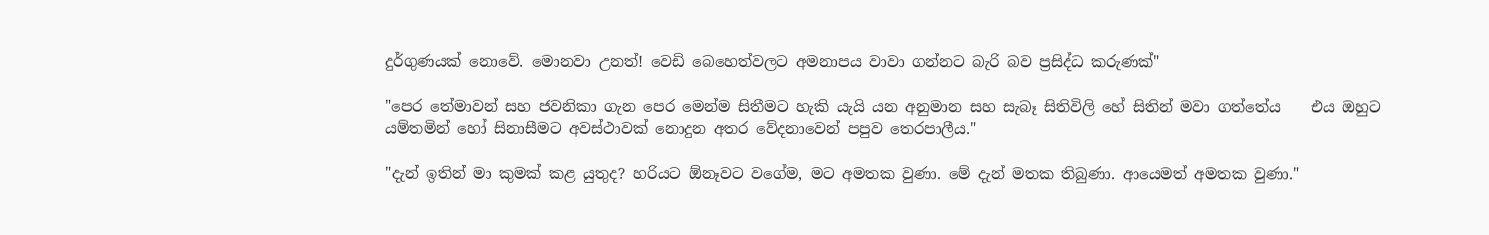දුර්ගුණයක් නොවේ. මොනවා උනත්! වෙඩි බෙහෙත්වලට අමනාපය වාවා ගන්නට බැරි බව ප්‍රසිද්ධ කරුණක්"

"පෙර තේමාවන් සහ ජවනිකා ගැන පෙර මෙන්ම සිතීමට හැකි යැයි යන අනුමාන සහ සැබෑ සිතිවිලි හේ සිතින් මවා ගත්තේය    එය ඔහුට යම්තමින් හෝ සිනාසීමට අවස්ථාවක් නොදුන අතර වේදනාවෙන් පපුව තෙරපාලීය."

"දැන් ඉතින් මා කුමක් කළ යුතුද? හරියට ඕනෑවට වගේම, මට අමතක වුණා. මේ දැන් මතක තිබුණා. ආයෙමත් අමතක වුණා."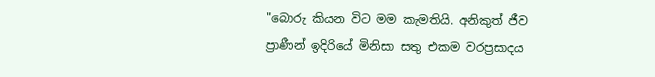"බොරු කියන විට මම කැමතියි. අනිකුත් ජීව ප්‍රාණීන් ඉදිරියේ මිනිසා සතු එකම වරප්‍රසාදය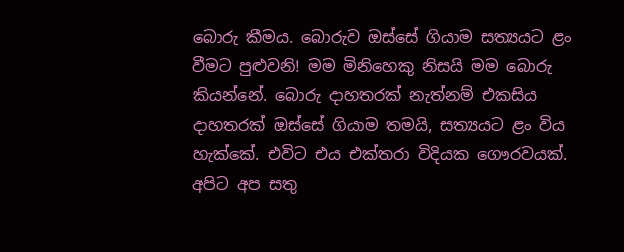බොරු කීමය. බොරුව ඔස්සේ ගියාම සත්‍යයට ළං වීමට පුළුවනි! මම මිනිහෙකු නිසයි මම බොරු කියන්නේ. බොරු දාහතරක් නැත්නම් එකසිය දාහතරක් ඔස්සේ ගියාම තමයි, සත්‍යයට ළං විය හැක්කේ. එවිට එය එක්තරා විදියක ගෞරවයක්. අපිට අප සතු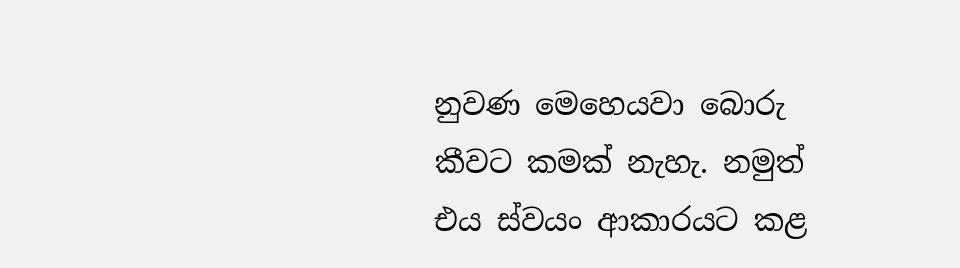නුවණ මෙහෙයවා බොරු කීවට කමක් නැහැ. නමුත් එය ස්වයං ආකාරයට කළ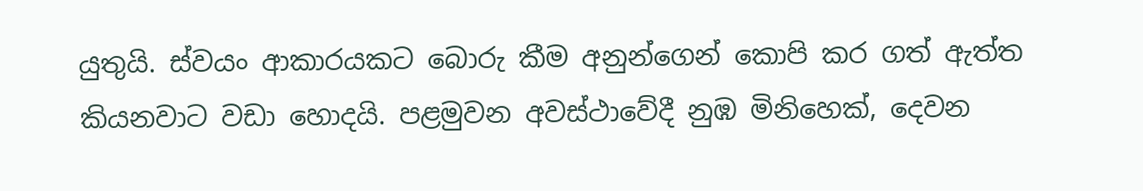යුතුයි. ස්වයං ආකාරයකට බොරු කීම අනුන්ගෙන් කොපි කර ගත් ඇත්ත කියනවාට වඩා හොදයි. පළමුවන අවස්ථාවේදී නුඹ මිනිහෙක්, දෙවන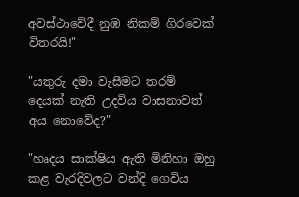අවස්ථාවේදී නුඹ නිකම් ගිරවෙක් විතරයි!"

"යතුරු දමා වැසීමට තරම් දෙයක් නැති උදවිය වාසනාවත් අය නොවේද?"

"හෘදය සාක්ෂිය ඇති මිනිහා ඔහු කළ වැරදිවලට වන්දි ගෙවිය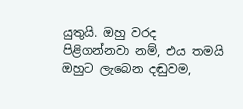යුතුයි. ඔහු වරද පිළිගන්නවා නම්, එය තමයි ඔහුට ලැබෙන දඬුවම,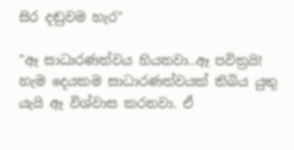සිර දඬුවම හැර"

"ඈ සාධාරණත්වය හියනවා..ඈ පවිත්‍රයි! හැම දෙයකම සාධාරණත්වයක් තිබිය යුතු යැයි ඈ විශ්වාස කරනවා. ඒ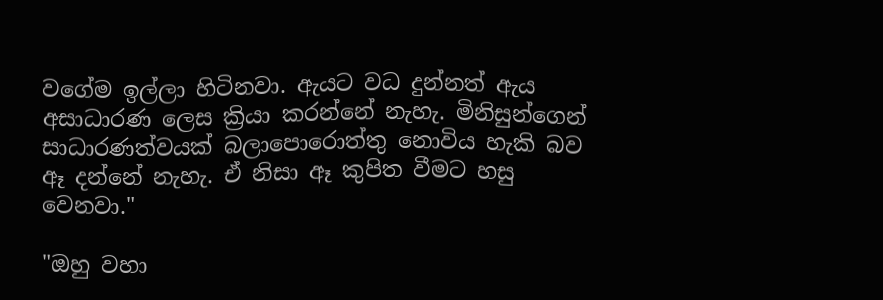වගේම ඉල්ලා හිටිනවා. ඇයට වධ දුන්නත් ඇය අසාධාරණ ලෙස ක්‍රියා කරන්නේ නැහැ. මිනිසුන්ගෙන් සාධාරණත්වයක් බලාපොරොත්තු නොවිය හැකි බව ඈ දන්නේ නැහැ. ඒ නිසා ඈ කුපිත වීමට හසු වෙනවා."

"ඔහු වහා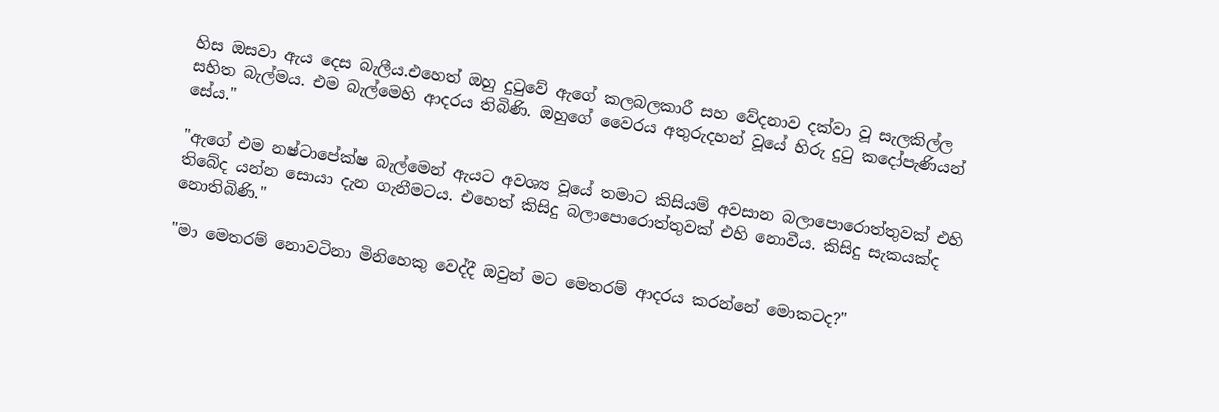හිස ඔසවා ඇය දෙස බැලීය.එහෙත් ඔහු දුටුවේ ඇගේ කලබලකාරී සහ වේදනාව දක්වා වූ සැලකිල්ල සහිත බැල්මය. එම බැල්මෙහි ආදරය තිබිණි. ඔහුගේ වෛරය අතුරුදහන් වූයේ හිරු දුටු කදෝපැණියන් සේය."

"ඇගේ එම නෂ්ටාපේක්ෂ බැල්මෙන් ඇයට අවශ්‍ය වූයේ තමාට කිසියම් අවසාන බලාපොරොත්තුවක් එහි තිබේද යන්න සොයා දැන ගැනීමටය. එහෙත් කිසිදු බලාපොරොත්තුවක් එහි නොවීය. කිසිදු සැකයක්ද නොතිබිණි."

"මා මෙතරම් නොවටිනා මිනිහෙකු වෙද්දී ඔවුන් මට මෙතරම් ආදරය කරන්නේ මොකටද?"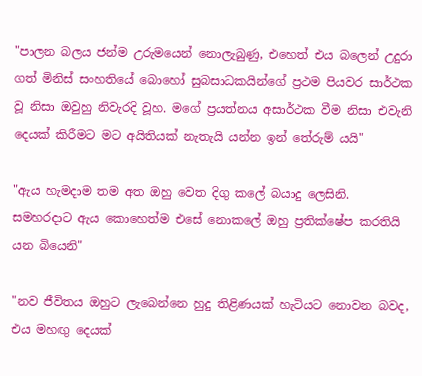"පාලන බලය ජන්ම උරුමයෙන් නොලැබුණු, එහෙත් එය බලෙන් උදුරා ගත් මිනිස් සංහතියේ බොහෝ සුබසාධකයින්ගේ ප්‍රථම පියවර සාර්ථක වූ නිසා ඔවුහු නිවැරදි වූහ. මගේ ප්‍රයත්නය අසාර්ථක වීම නිසා එවැනි දෙයක් කිරීමට මට අයිතියක් නැතැයි යන්න ඉන් තේරුම් යයි"

"ඇය හැමදාම තම අත ඔහු වෙත දිගු කලේ බයාදු ලෙසිනි. සමහරදාට ඇය කොහෙත්ම එසේ නොකලේ ඔහු ප්‍රතික්ෂේප කරතියි යන බියෙනි"

"නව ජීවිතය ඔහුට ලැබෙන්නෙ හුදු තිළිණයක් හැටියට නොවන බවද, එය මහඟු දෙයක්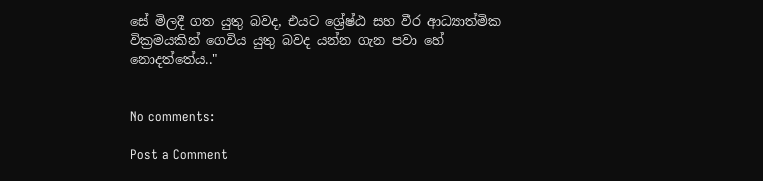සේ මිලදී ගත යුතු බවද, එයට ශ්‍රේෂ්ඨ සහ වීර ආධ්‍යාත්මික වික්‍රමයකින් ගෙවිය යුතු බවද යන්න ගැන පවා හේ නොදත්තේය.."


No comments:

Post a Comment